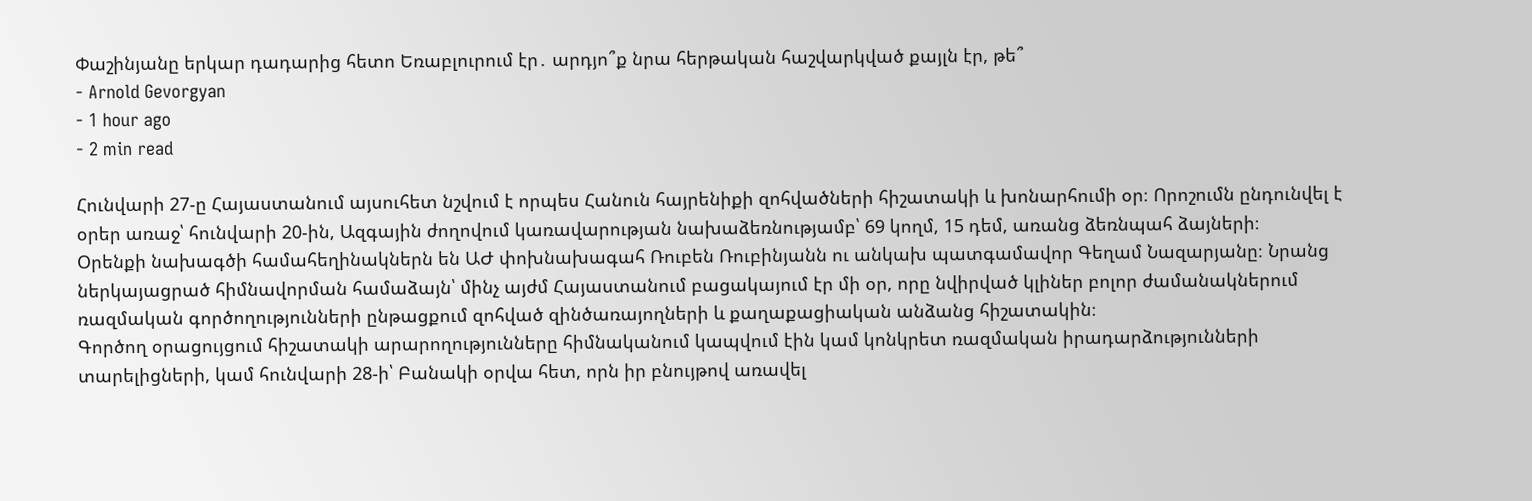Փաշինյանը երկար դադարից հետո Եռաբլուրում էր․ արդյո՞ք նրա հերթական հաշվարկված քայլն էր, թե՞
- Arnold Gevorgyan
- 1 hour ago
- 2 min read

Հունվարի 27-ը Հայաստանում այսուհետ նշվում է որպես Հանուն հայրենիքի զոհվածների հիշատակի և խոնարհումի օր։ Որոշումն ընդունվել է օրեր առաջ՝ հունվարի 20-ին, Ազգային ժողովում կառավարության նախաձեռնությամբ՝ 69 կողմ, 15 դեմ, առանց ձեռնպահ ձայների։
Օրենքի նախագծի համահեղինակներն են ԱԺ փոխնախագահ Ռուբեն Ռուբինյանն ու անկախ պատգամավոր Գեղամ Նազարյանը։ Նրանց ներկայացրած հիմնավորման համաձայն՝ մինչ այժմ Հայաստանում բացակայում էր մի օր, որը նվիրված կլիներ բոլոր ժամանակներում ռազմական գործողությունների ընթացքում զոհված զինծառայողների և քաղաքացիական անձանց հիշատակին։
Գործող օրացույցում հիշատակի արարողությունները հիմնականում կապվում էին կամ կոնկրետ ռազմական իրադարձությունների տարելիցների, կամ հունվարի 28-ի՝ Բանակի օրվա հետ, որն իր բնույթով առավել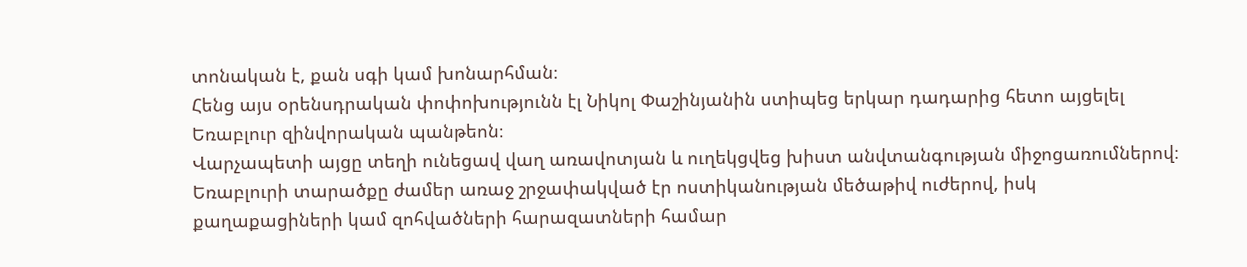տոնական է, քան սգի կամ խոնարհման։
Հենց այս օրենսդրական փոփոխությունն էլ Նիկոլ Փաշինյանին ստիպեց երկար դադարից հետո այցելել Եռաբլուր զինվորական պանթեոն։
Վարչապետի այցը տեղի ունեցավ վաղ առավոտյան և ուղեկցվեց խիստ անվտանգության միջոցառումներով։ Եռաբլուրի տարածքը ժամեր առաջ շրջափակված էր ոստիկանության մեծաթիվ ուժերով, իսկ քաղաքացիների կամ զոհվածների հարազատների համար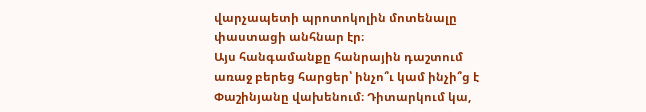վարչապետի պրոտոկոլին մոտենալը փաստացի անհնար էր։
Այս հանգամանքը հանրային դաշտում առաջ բերեց հարցեր՝ ինչո՞ւ կամ ինչի՞ց է Փաշինյանը վախենում։ Դիտարկում կա,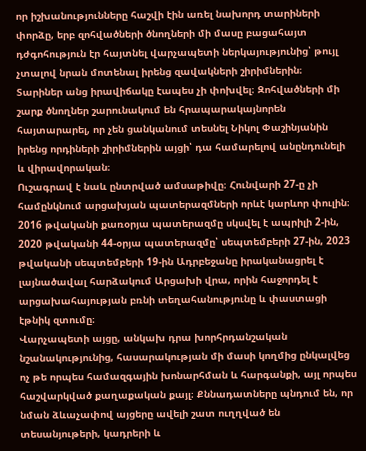որ իշխանությունները հաշվի էին առել նախորդ տարիների փորձը, երբ զոհվածների ծնողների մի մասը բացահայտ դժգոհություն էր հայտնել վարչապետի ներկայությունից՝ թույլ չտալով նրան մոտենալ իրենց զավակների շիրիմներին։
Տարիներ անց իրավիճակը էապես չի փոխվել։ Զոհվածների մի շարք ծնողներ շարունակում են հրապարակայնորեն հայտարարել, որ չեն ցանկանում տեսնել Նիկոլ Փաշինյանին իրենց որդիների շիրիմներին այցի՝ դա համարելով անընդունելի և վիրավորական։
Ուշագրավ է նաև ընտրված ամսաթիվը։ Հունվարի 27-ը չի համընկնում արցախյան պատերազմների որևէ կարևոր փուլին։ 2016 թվականի քառօրյա պատերազմը սկսվել է ապրիլի 2-ին, 2020 թվականի 44-օրյա պատերազմը՝ սեպտեմբերի 27-ին, 2023 թվականի սեպտեմբերի 19-ին Ադրբեջանը իրականացրել է լայնածավալ հարձակում Արցախի վրա, որին հաջորդել է արցախահայության բռնի տեղահանությունը և փաստացի էթնիկ զտումը։
Վարչապետի այցը, անկախ դրա խորհրդանշական նշանակությունից, հասարակության մի մասի կողմից ընկալվեց ոչ թե որպես համազգային խոնարհման և հարգանքի, այլ որպես հաշվարկված քաղաքական քայլ։ Քննադատները պնդում են, որ նման ձևաչափով այցերը ավելի շատ ուղղված են տեսանյութերի, կադրերի և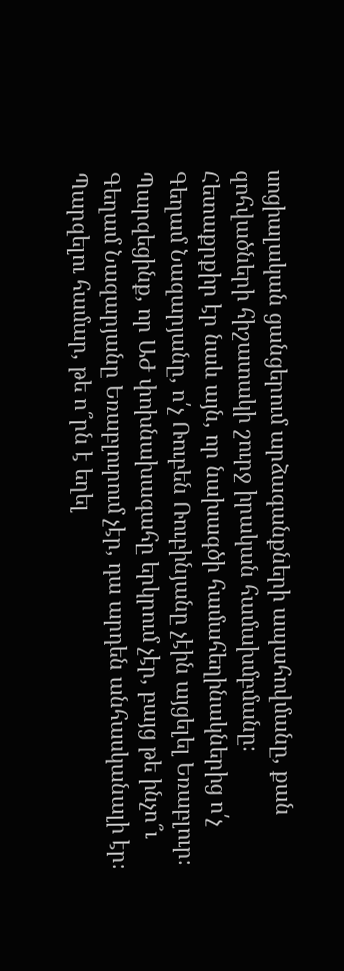սոցիալական ցանցերում արձագանքների ապահովմանը, քան զոհվածների հիշատակի շուրջ իրական համախմբմանը։
Հետաքրքիր էր նաև այն, որ նախագծի համահեղինակներից ո՛չ Գեղամ Նազարյանը, ո՛չ Ռուբեն Ռուբինյանը չէին այցելել Եռաբլուր։
Պարզեցինք, որ ԱԺ փոխնախագահը երկրում չէր, բայց թե ինչո՞ւ Գեղամ Նազարյանը Եռաբլուրում չէր, դա արդեն անհասկանալի էր։
Պարզելու համար, թե ո՞րն է եղել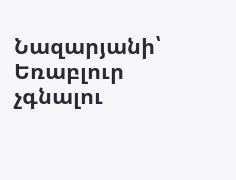Նազարյանի՝ Եռաբլուր չգնալու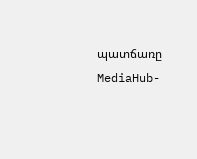պատճառը MediaHub-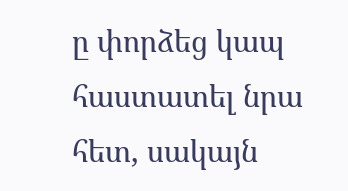ը փորձեց կապ հաստատել նրա հետ, սակայն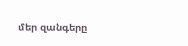մեր զանգերը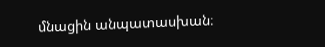մնացին անպատասխան։